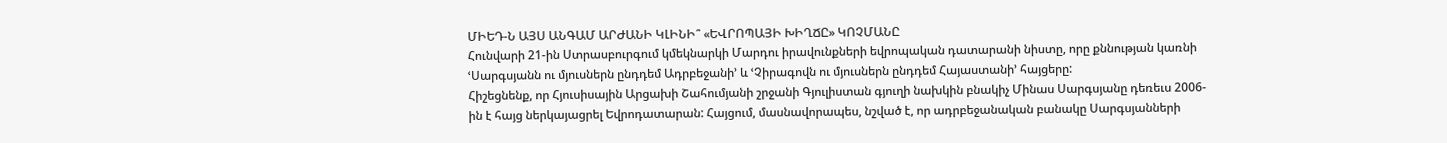ՄԻԵԴ-Ն ԱՅՍ ԱՆԳԱՄ ԱՐԺԱՆԻ ԿԼԻՆԻ՞ «ԵՎՐՈՊԱՅԻ ԽԻՂՃԸ» ԿՈՉՄԱՆԸ
Հունվարի 21-ին Ստրասբուրգում կմեկնարկի Մարդու իրավունքների եվրոպական դատարանի նիստը, որը քննության կառնի ՙՍարգսյանն ու մյուսներն ընդդեմ Ադրբեջանի՚ և ՙՉիրագովն ու մյուսներն ընդդեմ Հայաստանի՚ հայցերը:
Հիշեցնենք, որ Հյուսիսային Արցախի Շահումյանի շրջանի Գյուլիստան գյուղի նախկին բնակիչ Մինաս Սարգսյանը դեռեւս 2006-ին է հայց ներկայացրել Եվրոդատարան: Հայցում, մասնավորապես, նշված է, որ ադրբեջանական բանակը Սարգսյանների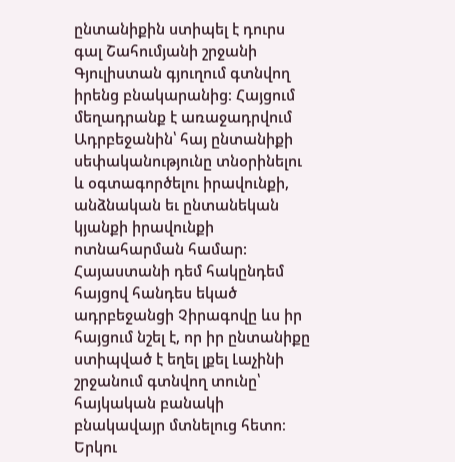ընտանիքին ստիպել է դուրս գալ Շահումյանի շրջանի Գյուլիստան գյուղում գտնվող իրենց բնակարանից։ Հայցում մեղադրանք է առաջադրվում Ադրբեջանին՝ հայ ընտանիքի սեփականությունը տնօրինելու և օգտագործելու իրավունքի, անձնական եւ ընտանեկան կյանքի իրավունքի ոտնահարման համար: Հայաստանի դեմ հակընդեմ հայցով հանդես եկած ադրբեջանցի Չիրագովը ևս իր հայցում նշել է, որ իր ընտանիքը ստիպված է եղել լքել Լաչինի շրջանում գտնվող տունը՝ հայկական բանակի բնակավայր մտնելուց հետո։ Երկու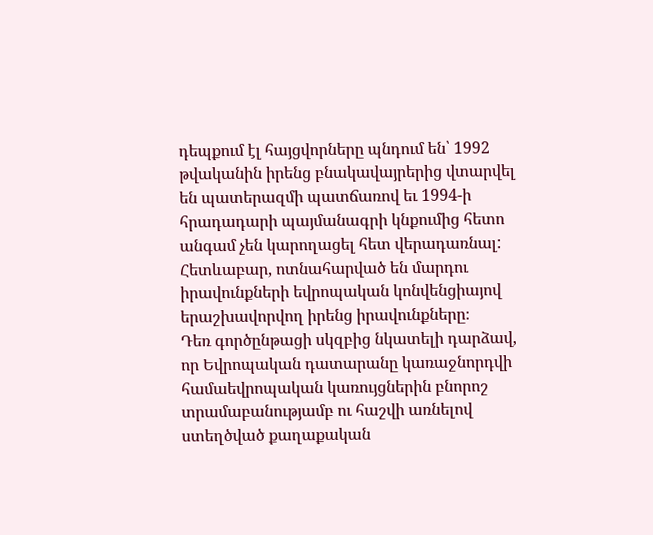դեպքում էլ հայցվորները պնդում են՝ 1992 թվականին իրենց բնակավայրերից վտարվել են պատերազմի պատճառով եւ 1994-ի հրադադարի պայմանագրի կնքումից հետո անգամ չեն կարողացել հետ վերադառնալ: Հետևաբար, ոտնահարված են մարդու իրավունքների եվրոպական կոնվենցիայով երաշխավորվող իրենց իրավունքները։
Դեռ գործընթացի սկզբից նկատելի դարձավ, որ Եվրոպական դատարանը կառաջնորդվի համաեվրոպական կառույցներին բնորոշ տրամաբանությամբ ու հաշվի առնելով ստեղծված քաղաքական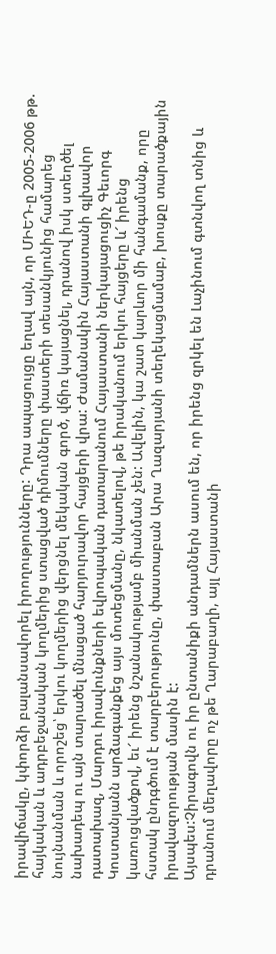իրավիճակը, կփորձի բալանսավորել իրողությունները: Դրա ապացույցը եղավ այն, որ ՄԻԵԴ-ը 2005-2006 թթ. հայկական և ադրբեջանական կողմերից ստացված դիմումները փաստերի տեսանկյունից համարեց նույնանման և որոշեց՝ երկու կողմերից վերցնել մեկական գործ, վճիռ կայացնել, դրանով իսկ ստեղծել նախադեպ ու այն տարածել մնացած հարյուրավոր հայցերի վրա: Ժամանակին Հայաստանի գլխավոր դատախազ, Մարդու իրավունքների եվրոպական դատարանում Հայաստանի ներկայացուցիչ Գեւորգ Կոստանյանն արձագանքեց այս մոտեցմանը, նկատելով, թե իրականում երկու հայցերը և՜ իրենց կառուցվածքով, եւ՜ իրենց նշանակությամբ միանման չեն: Ավելին, կա շատ կարևոր մի հանգամանք, որը հստակ ընդգծում է տարբերությունը, փաստաբան Արա Ղազարյանի տեղեկացմամաբ, խոսքը տարածքային իրավազորության մասին է:
Այսպես:Չիրագովն ու իր ընտանիքի անդամներն ասում են, որ իրենց զրկել են Լաչինում գտնվող տնից և դրանում մեղավորը ոչ թե Ղարաբաղի, այլ Հայաստանի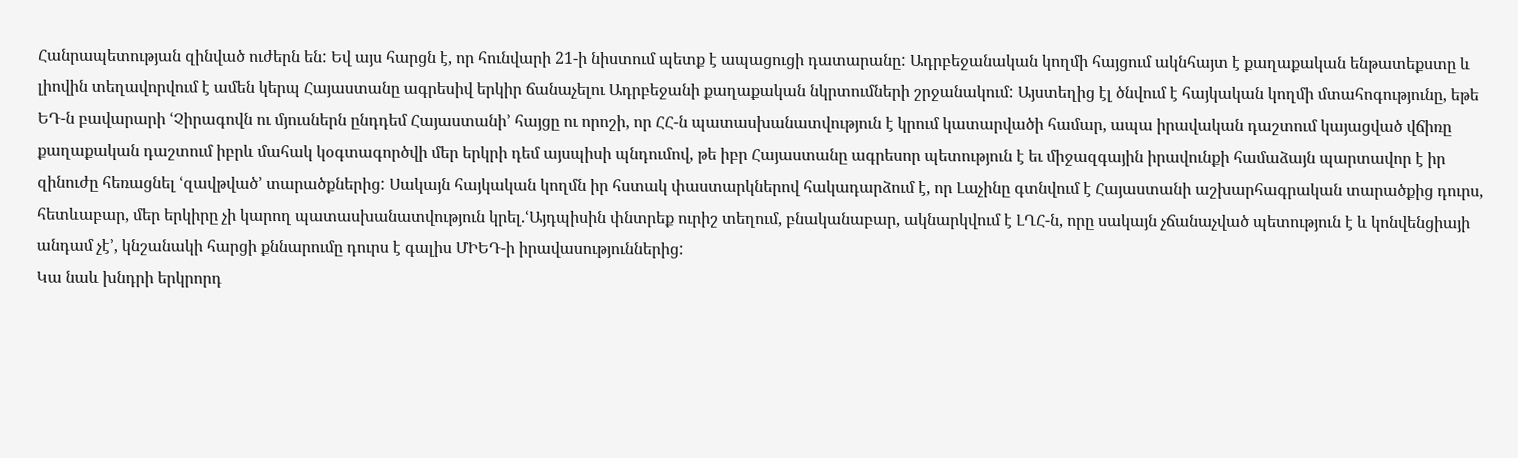Հանրապետության զինված ուժերն են: Եվ այս հարցն է, որ հունվարի 21-ի նիստում պետք է ապացուցի դատարանը: Ադրբեջանական կողմի հայցում ակնհայտ է քաղաքական ենթատեքստը և լիովին տեղավորվում է ամեն կերպ Հայաստանը ագրեսիվ երկիր ճանաչելու Ադրբեջանի քաղաքական նկրտումների շրջանակում: Այստեղից էլ ծնվում է հայկական կողմի մտահոգությունը, եթե ԵԴ-ն բավարարի ՙՉիրագովն ու մյուսներն ընդդեմ Հայաստանի՚ հայցը ու որոշի, որ ՀՀ-ն պատասխանատվություն է կրում կատարվածի համար, ապա իրավական դաշտում կայացված վճիռը քաղաքական դաշտում իբրև մահակ կօգտագործվի մեր երկրի դեմ այսպիսի պնդումով, թե իբր Հայաստանը ագրեսոր պետություն է եւ միջազգային իրավունքի համաձայն պարտավոր է իր զինուժը հեռացնել ՙզավթված՚ տարածքներից: Սակայն հայկական կողմն իր հստակ փաստարկներով հակադարձում է, որ Լաչինը գտնվում է Հայաստանի աշխարհագրական տարածքից դուրս, հետևաբար, մեր երկիրը չի կարող պատասխանատվություն կրել.ՙԱյդպիսին փնտրեք ուրիշ տեղում, բնականաբար, ակնարկվում է ԼՂՀ-ն, որը սակայն չճանաչված պետություն է և կոնվենցիայի անդամ չէ՚, կնշանակի հարցի քննարումը դուրս է գալիս ՄԻԵԴ-ի իրավասություններից:
Կա նաև խնդրի երկրորդ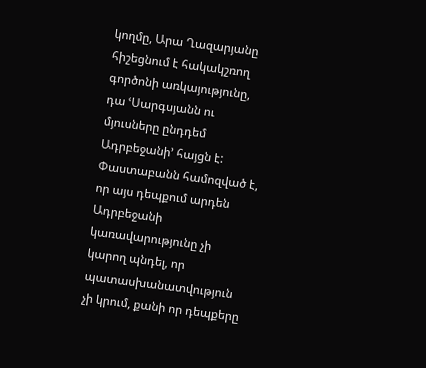կողմը, Արա Ղազարյանը հիշեցնում է հակակշռող գործոնի առկայությունը, դա ՙՍարգսյանն ու մյուսները ընդդեմ Ադրբեջանի՚ հայցն է: Փաստաբանն համոզված է, որ այս դեպքում արդեն Ադրբեջանի կառավարությունը չի կարող պնդել, որ պատասխանատվություն չի կրում, քանի որ դեպքերը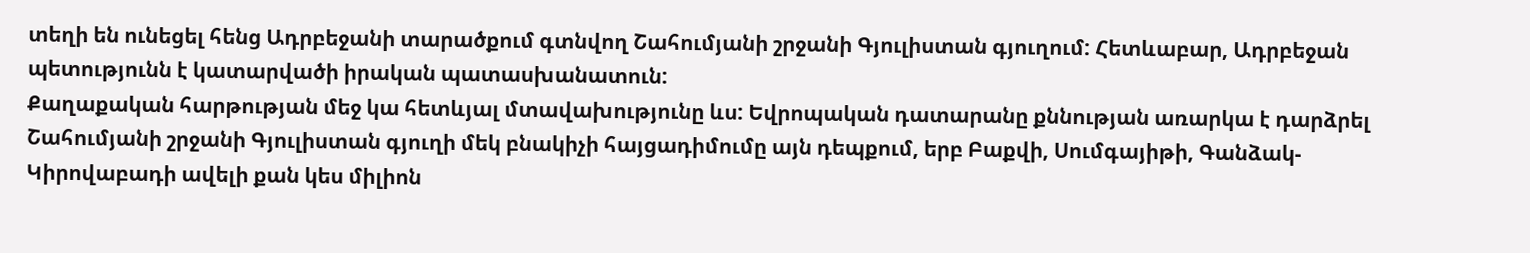տեղի են ունեցել հենց Ադրբեջանի տարածքում գտնվող Շահումյանի շրջանի Գյուլիստան գյուղում: Հետևաբար, Ադրբեջան պետությունն է կատարվածի իրական պատասխանատուն:
Քաղաքական հարթության մեջ կա հետևյալ մտավախությունը ևս: Եվրոպական դատարանը քննության առարկա է դարձրել Շահումյանի շրջանի Գյուլիստան գյուղի մեկ բնակիչի հայցադիմումը այն դեպքում, երբ Բաքվի, Սումգայիթի, Գանձակ-Կիրովաբադի ավելի քան կես միլիոն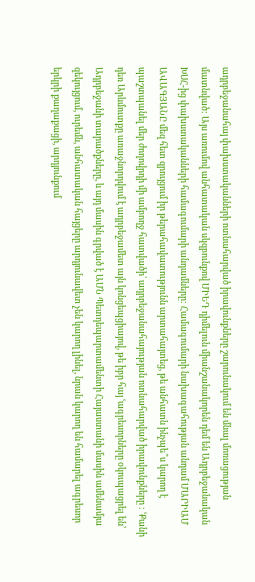ադրբեջանահայ փախստականների ոտնահարված իրավունքները շարունակում են մնալ մոռացության մատնված: Այս առումով անհատական սկզբունքով ՄԻԵԴ դիմելուն միանշանակորեն դեմ են Ադրբեջանական ԽՍՀ-ից փախստականների համագումարի անդամները: Համագումարի նախագահության անդամ ՄԱՐԻԱՄ ԱՎԱԳՅԱՆԸ մեզ հետ զրույցում իր թերահավատությունն արտահայտեց, թե անհատն ինչպե՞ս կարող է պաշտպանել մեր ժողովրդի մի ամբողջ հատվածի՝ ադրբեջանահայության ոտնահարված իրավունքները : ՙՔանի դեռ Արևմուտքը առաջնորդվում է ադրբեջամետ այն կոնցեպցիայով, թե իբր հայ ՙագրեսորները օկուպացրել են՚ Ադրբեջանի տարածքները, և այդ մասին գրված է ԱՄՆ Պետդեպարտամենտի Հայաստանի մասին ամենամյա զեկույցում, ուրեմն, անհատական հայցերը արդյունավետ չեն կարող լինել, նրան կարող են համարել ագրեսոր երկրի քաղաքացի, արդյունքում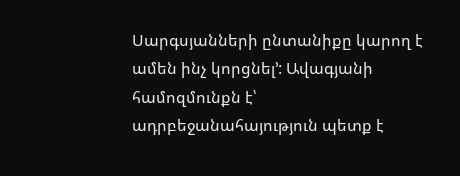Սարգսյանների ընտանիքը կարող է ամեն ինչ կորցնել՚: Ավագյանի համոզմունքն է՝ ադրբեջանահայություն պետք է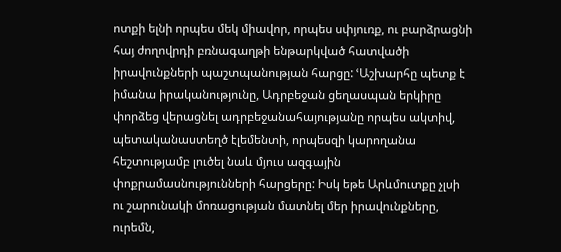ոտքի ելնի որպես մեկ միավոր, որպես սփյուռք, ու բարձրացնի հայ ժողովրդի բռնագաղթի ենթարկված հատվածի իրավունքների պաշտպանության հարցը: ՙԱշխարհը պետք է իմանա իրականությունը, Ադրբեջան ցեղասպան երկիրը փորձեց վերացնել ադրբեջանահայությանը որպես ակտիվ, պետականաստեղծ էլեմենտի, որպեսզի կարողանա հեշտությամբ լուծել նաև մյուս ազգային փոքրամասնությունների հարցերը: Իսկ եթե Արևմուտքը չլսի ու շարունակի մոռացության մատնել մեր իրավունքները, ուրեմն,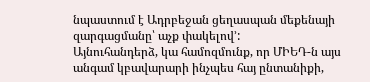նպաստում է Ադրբեջան ցեղասպան մեքենայի զարգացմանը՝ աչք փակելով՚:
Այնուհանդերձ, կա համոզմունք, որ ՄԻԵԴ-ն այս անգամ կբավարարի ինչպես հայ ընտանիքի,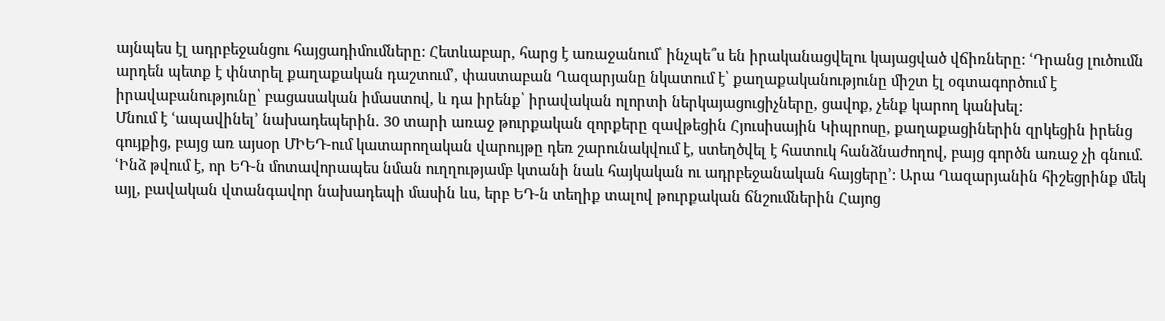այնպես էլ ադրբեջանցու հայցադիմումները: Հետևաբար, հարց է առաջանում՝ ինչպե՞ս են իրականացվելու կայացված վճիռները: ՙԴրանց լուծումն արդեն պետք է փնտրել քաղաքական դաշտում՚, փաստաբան Ղազարյանը նկատում է՝ քաղաքականությունը միշտ էլ օգտագործում է իրավաբանությունը՝ բացասական իմաստով, և դա իրենք՝ իրավական ոլորտի ներկայացուցիչները, ցավոք, չենք կարող կանխել:
Մնում է ՙապավինել՚ նախադեպերին. 30 տարի առաջ թուրքական զորքերը զավթեցին Հյուսիսային Կիպրոսը, քաղաքացիներին զրկեցին իրենց գույքից, բայց առ այսօր ՄԻԵԴ-ում կատարողական վարույթը դեռ շարունակվում է, ստեղծվել է հատուկ հանձնաժողով, բայց գործն առաջ չի գնում. ՙԻնձ թվում է, որ ԵԴ-ն մոտավորապես նման ուղղությամբ կտանի նաև հայկական ու ադրբեջանական հայցերը՚: Արա Ղազարյանին հիշեցրինք մեկ այլ, բավական վտանգավոր նախադեպի մասին ևս, երբ ԵԴ-ն տեղիք տալով թուրքական ճնշումներին Հայոց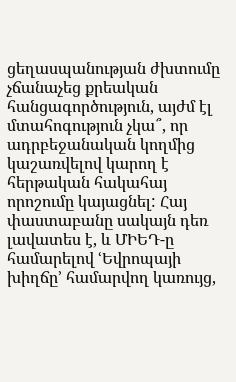ցեղասպանության ժխտումը չճանաչեց քրեական հանցագործություն, այժմ էլ մտահոգություն չկա՞, որ ադրբեջանական կողմից կաշառվելով կարող է հերթական հակահայ որոշումը կայացնել: Հայ փաստաբանը սակայն դեռ լավատես է, և ՄԻԵԴ-ը համարելով ՙԵվրոպայի խիղճը՚ համարվող կառույց,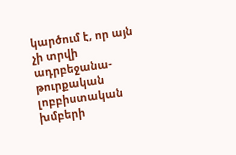կարծում է, որ այն չի տրվի ադրբեջանա-թուրքական լոբբիստական խմբերի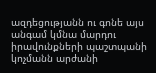ազդեցությանն ու գոնե այս անգամ կմնա մարդու իրավունքների պաշտպանի կոչմանն արժանի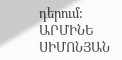դերում:
ԱՐՄԻՆԵ ՍԻՄՈՆՅԱՆ